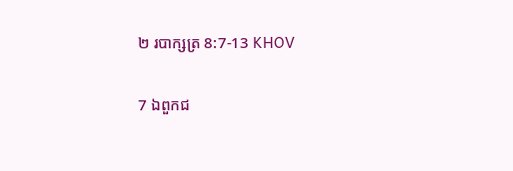២ របាក្សត្រ 8:7-13 KHOV

7 ឯពួកជ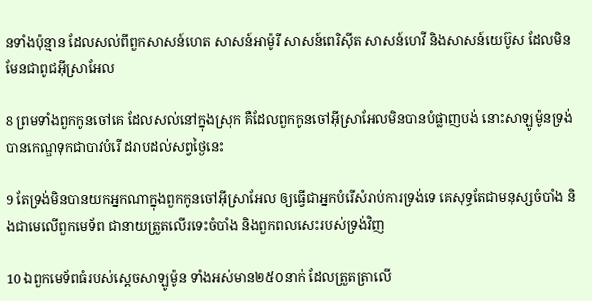នទាំងប៉ុន្មាន ដែលសល់ពីពួកសាសន៍ហេត សាសន៍អាម៉ូរី សាសន៍ពេរិស៊ីត សាសន៍ហេវី និងសាសន៍យេប៊ូស ដែលមិនមែនជាពូជអ៊ីស្រា‌អែល

8 ព្រមទាំងពួកកូនចៅគេ ដែលសល់នៅក្នុងស្រុក គឺដែលពួកកូនចៅអ៊ីស្រា‌អែលមិនបានបំផ្លាញបង់ នោះសាឡូ‌ម៉ូនទ្រង់បានកេណ្ឌទុកជាបាវបំរើ ដរាបដល់សព្វថ្ងៃនេះ

9 តែទ្រង់មិនបានយកអ្នកណាក្នុងពួកកូនចៅអ៊ីស្រា‌អែល ឲ្យធ្វើជាអ្នកបំរើសំរាប់ការទ្រង់ទេ គេសុទ្ធតែជាមនុស្សចំបាំង និងជាមេលើពួកមេ‌ទ័ព ជានាយត្រួតលើរទេះចំបាំង និងពួកពលសេះរបស់ទ្រង់វិញ

10 ឯពួកមេ‌ទ័ពធំរបស់ស្តេចសាឡូ‌ម៉ូន ទាំងអស់មាន២៥០នាក់ ដែលត្រួត‌ត្រាលើ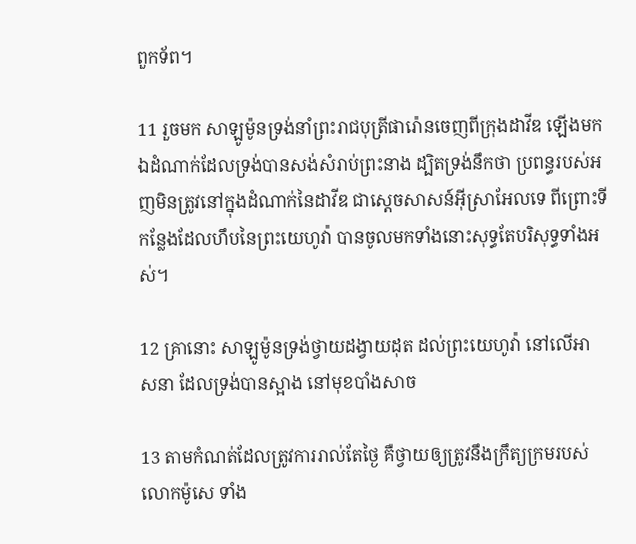ពួកទ័ព។

11 រួចមក សាឡូ‌ម៉ូនទ្រង់នាំព្រះ‌រាជ‌បុត្រីផារ៉ោនចេញពីក្រុងដាវីឌ ឡើងមកឯដំណាក់ដែលទ្រង់បានសង់សំរាប់ព្រះ‌នាង ដ្បិតទ្រង់នឹកថា ប្រពន្ធរបស់អញមិនត្រូវនៅក្នុងដំណាក់នៃដាវីឌ ជាស្តេចសាសន៍អ៊ីស្រា‌អែលទេ ពីព្រោះទីកន្លែងដែលហឹបនៃព្រះ‌យេហូវ៉ា បានចូលមកទាំងនោះសុទ្ធតែបរិសុទ្ធទាំងអស់។

12 គ្រានោះ សាឡូ‌ម៉ូនទ្រង់ថ្វាយដង្វាយដុត ដល់ព្រះ‌យេហូវ៉ា នៅលើអាស‌នា ដែលទ្រង់បានស្អាង នៅមុខបាំង‌សាច

13 តាមកំណត់ដែលត្រូវការរាល់តែថ្ងៃ គឺថ្វាយឲ្យត្រូវនឹងក្រឹត្យ‌ក្រមរបស់លោកម៉ូសេ ទាំង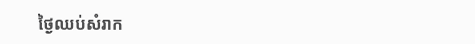ថ្ងៃឈប់សំរាក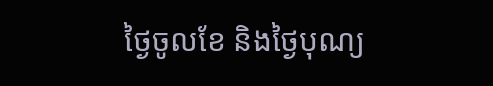ថ្ងៃចូលខែ និងថ្ងៃបុណ្យ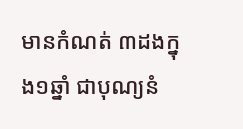មានកំណត់ ៣ដងក្នុង១ឆ្នាំ ជាបុណ្យនំ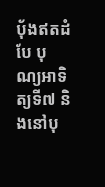បុ័ងឥតដំបែ បុណ្យអាទិត្យទី៧ និងនៅបុ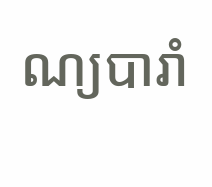ណ្យបារាំ